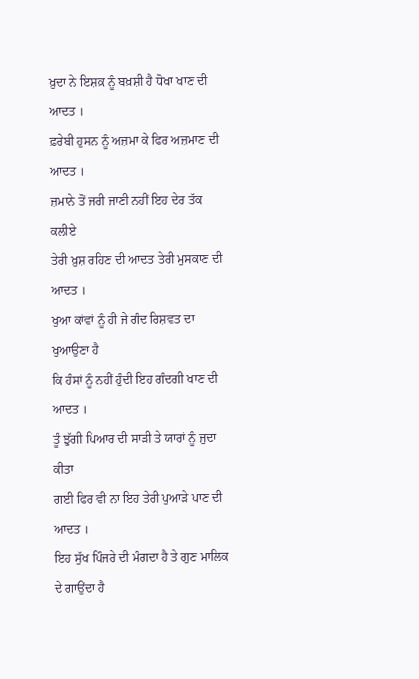ਖ਼ੁਦਾ ਨੇ ਇਸ਼ਕ਼ ਨੂੰ ਬਖ਼ਸ਼ੀ ਹੈ ਧੋਖਾ ਖਾਣ ਦੀ ਆਦਤ ।
ਫ਼ਰੇਬੀ ਹੁਸਨ ਨੂੰ ਅਜ਼ਮਾ ਕੇ ਫਿਰ ਅਜ਼ਮਾਣ ਦੀ ਆਦਤ ।
ਜ਼ਮਾਨੇ ਤੋਂ ਜਰੀ ਜਾਣੀ ਨਹੀਂ ਇਹ ਦੇਰ ਤੱਕ ਕਲੀਏ
ਤੇਰੀ ਖ਼ੁਸ਼ ਰਹਿਣ ਦੀ ਆਦਤ ਤੇਰੀ ਮੁਸਕਾਣ ਦੀ ਆਦਤ ।
ਖੁਆ ਕਾਂਵਾਂ ਨੂੰ ਹੀ ਜੇ ਗੰਦ ਰਿਸ਼ਵਤ ਦਾ ਖੁਆਉਣਾ ਹੈ
ਕਿ ਹੰਸਾਂ ਨੂੰ ਨਹੀਂ ਹੁੰਦੀ ਇਹ ਗੰਦਗੀ ਖਾਣ ਦੀ ਆਦਤ ।
ਤੂੰ ਝੁੱਗੀ ਪਿਆਰ ਦੀ ਸਾੜੀ ਤੇ ਯਾਰਾਂ ਨੂੰ ਜੁਦਾ ਕੀਤਾ
ਗਈ ਫਿਰ ਵੀ ਨਾ ਇਹ ਤੇਰੀ ਪੁਆੜੇ ਪਾਣ ਦੀ ਆਦਤ ।
ਇਹ ਸੁੱਖ ਪਿੰਜਰੇ ਦੀ ਮੰਗਦਾ ਹੈ ਤੇ ਗੁਣ ਮਾਲਿਕ ਦੇ ਗਾਉਂਦਾ ਹੈ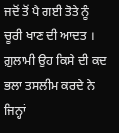ਜਦੋਂ ਤੋਂ ਪੈ ਗਈ ਤੋਤੇ ਨੂੰ ਚੂਰੀ ਖਾਣ ਦੀ ਆਦਤ ।
ਗ਼ੁਲਾਮੀ ਉਹ ਕਿਸੇ ਦੀ ਕਦ ਭਲਾ ਤਸਲੀਮ ਕਰਦੇ ਨੇ
ਜਿਨ੍ਹਾਂ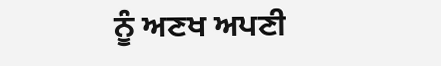ਨੂੰ ਅਣਖ ਅਪਣੀ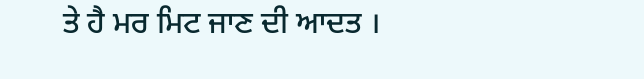ਤੇ ਹੈ ਮਰ ਮਿਟ ਜਾਣ ਦੀ ਆਦਤ ।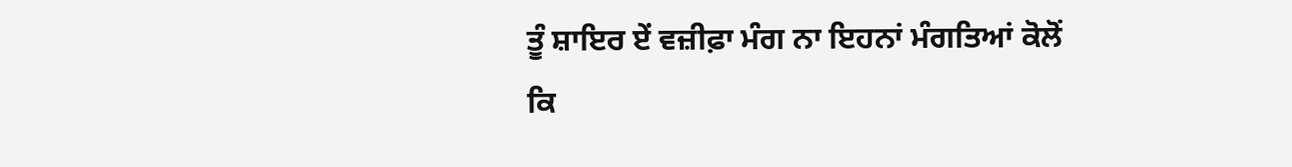ਤੂੰ ਸ਼ਾਇਰ ਏਂ ਵਜ਼ੀਫ਼ਾ ਮੰਗ ਨਾ ਇਹਨਾਂ ਮੰਗਤਿਆਂ ਕੋਲੋਂ
ਕਿ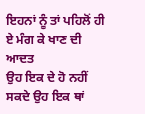ਇਹਨਾਂ ਨੂੰ ਤਾਂ ਪਹਿਲੋਂ ਹੀ ਏ ਮੰਗ ਕੇ ਖਾਣ ਦੀ ਆਦਤ
ਉਹ ਇਕ ਦੇ ਹੋ ਨਹੀਂ ਸਕਦੇ ਉਹ ਇਕ ਥਾਂ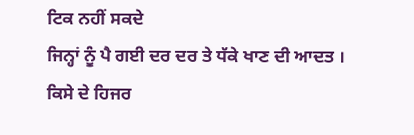ਟਿਕ ਨਹੀਂ ਸਕਦੇ
ਜਿਨ੍ਹਾਂ ਨੂੰ ਪੈ ਗਈ ਦਰ ਦਰ ਤੇ ਧੱਕੇ ਖਾਣ ਦੀ ਆਦਤ ।
ਕਿਸੇ ਦੇ ਹਿਜਰ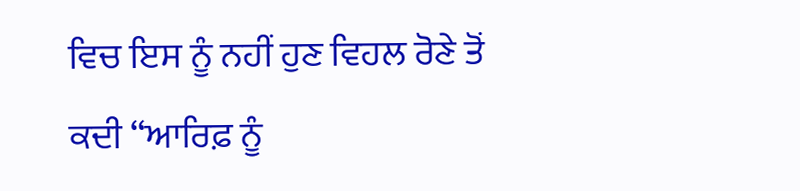ਵਿਚ ਇਸ ਨੂੰ ਨਹੀਂ ਹੁਣ ਵਿਹਲ ਰੋਣੇ ਤੋਂ
ਕਦੀ “ਆਰਿਫ਼ ਨੂੰ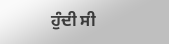ਹੁੰਦੀ ਸੀ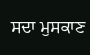ਸਦਾ ਮੁਸਕਾਣ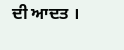ਦੀ ਆਦਤ ।